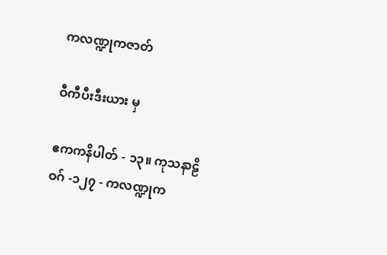ကလဏ္ဍုကဇာတ်

ဝီကီပီးဒီးယား မှ

ဧကကနိပါတ် - ၁၃။ ကုသနာဠိဝဂ် -၁၂၇ - ကလဏ္ဍုက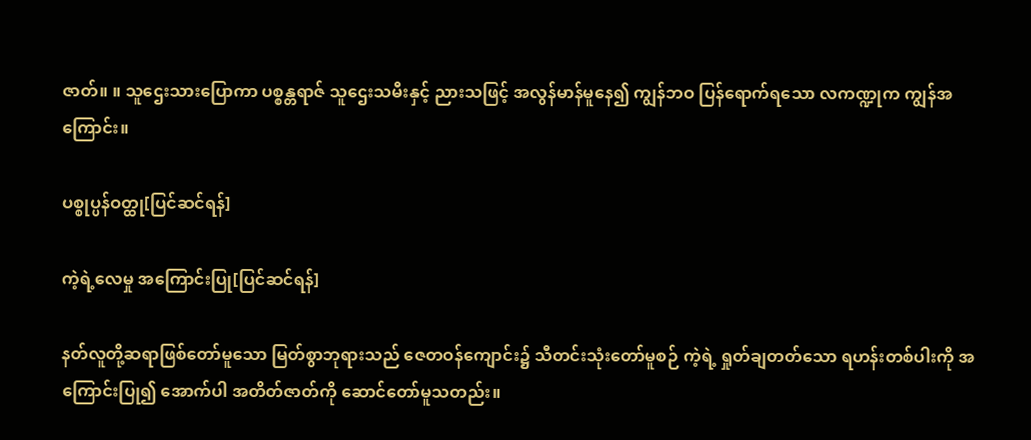ဇာတ်။ ။ သူဌေးသားပြောကာ ပစ္စန္တရာဇ် သူဌေးသမီးနှင့် ညားသဖြင့် အလွန်မာန်မူနေ၍ ကျွန်ဘဝ ပြန်ရောက်ရသော လကဏ္ဍုက ကျွန်အကြောင်း။

ပစ္စုပ္ပန်ဝတ္ထု[ပြင်ဆင်ရန်]

ကဲ့ရဲ့လေမှု အကြောင်းပြု[ပြင်ဆင်ရန်]

နတ်လူတို့ဆရာဖြစ်တော်မူသော မြတ်စွာဘုရားသည် ဇေတဝန်ကျောင်း၌ သီတင်းသုံးတော်မူစဉ် ကဲ့ရဲ့ ရှုတ်ချတတ်သော ရဟန်းတစ်ပါးကို အကြောင်းပြု၍ အောက်ပါ အတိတ်ဇာတ်ကို ဆောင်တော်မူသတည်း။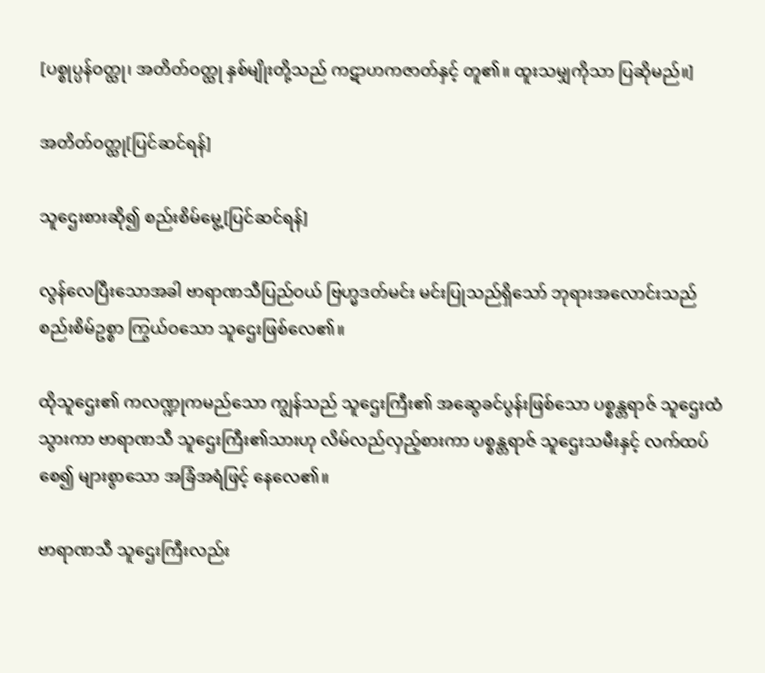[ပစ္စုပ္ပန်ဝတ္ထု၊ အတိတ်ဝတ္ထု နှစ်မျိုးတို့သည် ကဋာဟကဇာတ်နှင့် တူ၏။ ထူးသမျှကိုသာ ပြဆိုမည်။]

အတိတ်ဝတ္ထု[ပြင်ဆင်ရန်]

သူဌေးစားဆို၍ စည်းစိမ်မွေ့[ပြင်ဆင်ရန်]

လွန်လေပြီးသောအခါ ဗာရာဏသီပြည်ဝယ် ဗြဟ္မဒတ်မင်း မင်းပြုသည်ရှိသော် ဘုရားအလောင်းသည် စည်းစိမ်ဥစ္စာ ကြွယ်ဝသော သူဌေးဖြစ်လေ၏။

ထိုသူဌေး၏ ကလဏ္ဍုကမည်သော ကျွန်သည် သူဌေးကြီး၏ အဆွေခင်ပွန်းဖြစ်သော ပစ္စန္တရာဇ် သူဌေးထံသွားကာ ဗာရာဏသီ သူဌေးကြီး၏သားဟု လိမ်လည်လှည့်စားကာ ပစ္စန္တရာဇ် သူဌေးသမီးနှင့် လက်ထပ်စေ၍ များစွာသော အခြံအရံဖြင့် နေလေ၏။

ဗာရာဏသီ သူဌေးကြီးလည်း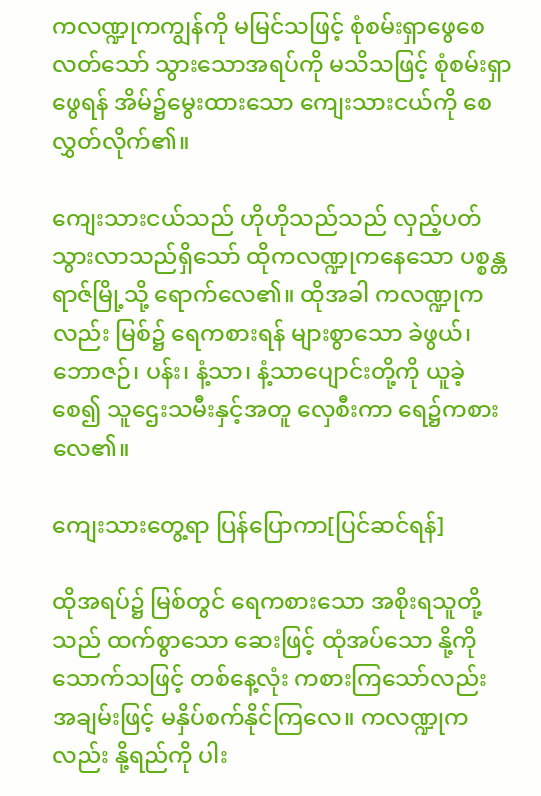ကလဏ္ဍုကကျွန်ကို မမြင်သဖြင့် စုံစမ်းရှာဖွေစေလတ်သော် သွားသောအရပ်ကို မသိသဖြင့် စုံစမ်းရှာဖွေရန် အိမ်၌မွေးထားသော ကျေးသားငယ်ကို စေလွှတ်လိုက်၏။

ကျေးသားငယ်သည် ဟိုဟိုသည်သည် လှည့်ပတ်သွားလာသည်ရှိသော် ထိုကလဏ္ဍုကနေသော ပစ္စန္တရာဇ်မြို့သို့ ရောက်လေ၏။ ထိုအခါ ကလဏ္ဍုကလည်း မြစ်၌ ရေကစားရန် များစွာသော ခဲဖွယ်၊ ဘောဇဉ်၊ ပန်း၊ နံ့သာ၊ နံ့သာပျောင်းတို့ကို ယူခဲ့စေ၍ သူဌေးသမီးနှင့်အတူ လှေစီးကာ ရေ၌ကစားလေ၏။

ကျေးသားတွေ့ရာ ပြန်ပြောကာ[ပြင်ဆင်ရန်]

ထိုအရပ်၌ မြစ်တွင် ရေကစားသော အစိုးရသူတို့သည် ထက်စွာသော ဆေးဖြင့် ထုံအပ်သော နို့ကို သောက်သဖြင့် တစ်နေ့လုံး ကစားကြသော်လည်း အချမ်းဖြင့် မနှိပ်စက်နိုင်ကြလေ။ ကလဏ္ဍုကလည်း နို့ရည်ကို ပါး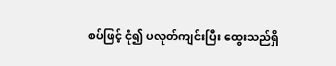စပ်ဖြင့် ငုံ၍ ပလုတ်ကျင်းပြီး ထွေးသည်ရှိ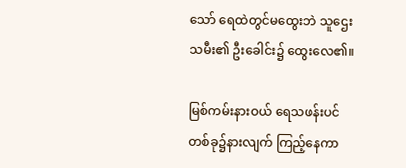သော် ရေထဲတွင်မထွေးဘဲ သူဌေးသမီး၏ ဦးခေါင်း၌ ထွေးလေ၏။

မြစ်ကမ်းနားဝယ် ရေသဖန်းပင်တစ်ခု၌နားလျက် ကြည့်နေကာ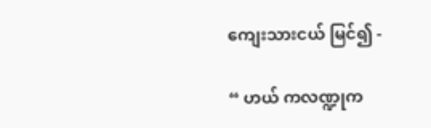ကျေးသားငယ် မြင်၍ -

“ ဟယ် ကလဏ္ဍုက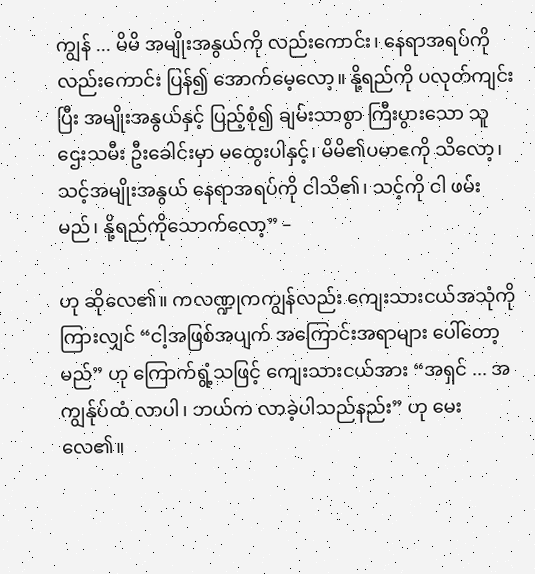ကျွန် ... မိမိ အမျိုးအနွယ်ကို လည်းကောင်း၊ နေရာအရပ်ကို လည်းကောင်း ပြန်၍ အောက်မေ့လော့။ နို့ရည်ကို ပလုတ်ကျင်းပြီး အမျိုးအနွယ်နှင့် ပြည့်စုံ၍ ချမ်းသာစွာ ကြီးပွားသော သူဌေးသမီး ဦးခေါင်းမှာ မထွေးပါနှင့်၊ မိမိ၏ပမာဧကို သိလော့၊ သင့်အမျိုးအနွယ် နေရာအရပ်ကို ငါသိ၏၊ သင့်ကို ငါ ဖမ်းမည်၊ နို့ရည်ကိုသောက်လော့” –

ဟု ဆိုလေ၏။ ကလဏ္ဍုကကျွန်လည်း ကျေးသားငယ်အသုံကိုကြားလျှင် “ငါ့အဖြစ်အပျက် အကြောင်းအရာများ ပေါ်တော့မည်” ဟု ကြောက်ရွံ့သဖြင့် ကျေးသားငယ်အား “အရှင် ... အကျွန်ုပ်ထံ လာပါ၊ ဘယ်က လာခဲ့ပါသည်နည်း” ဟု မေးလေ၏။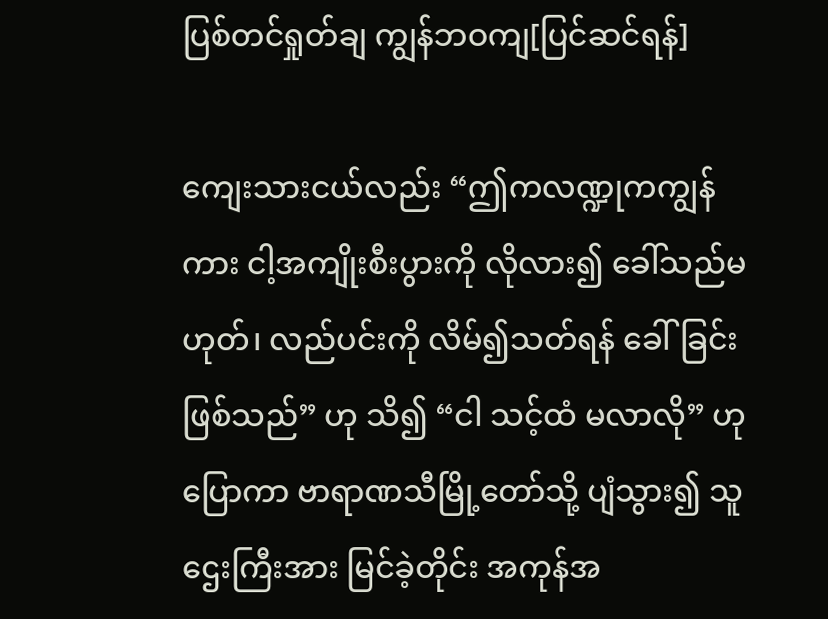ပြစ်တင်ရှုတ်ချ ကျွန်ဘဝကျ[ပြင်ဆင်ရန်]

ကျေးသားငယ်လည်း “ဤကလဏ္ဍုကကျွန်ကား ငါ့အကျိုးစီးပွားကို လိုလား၍ ခေါ်သည်မဟုတ်၊ လည်ပင်းကို လိမ်၍သတ်ရန် ခေါ်ခြင်းဖြစ်သည်” ဟု သိ၍ “ငါ သင့်ထံ မလာလို” ဟု ပြောကာ ဗာရာဏသီမြို့တော်သို့ ပျံသွား၍ သူဌေးကြီးအား မြင်ခဲ့တိုင်း အကုန်အ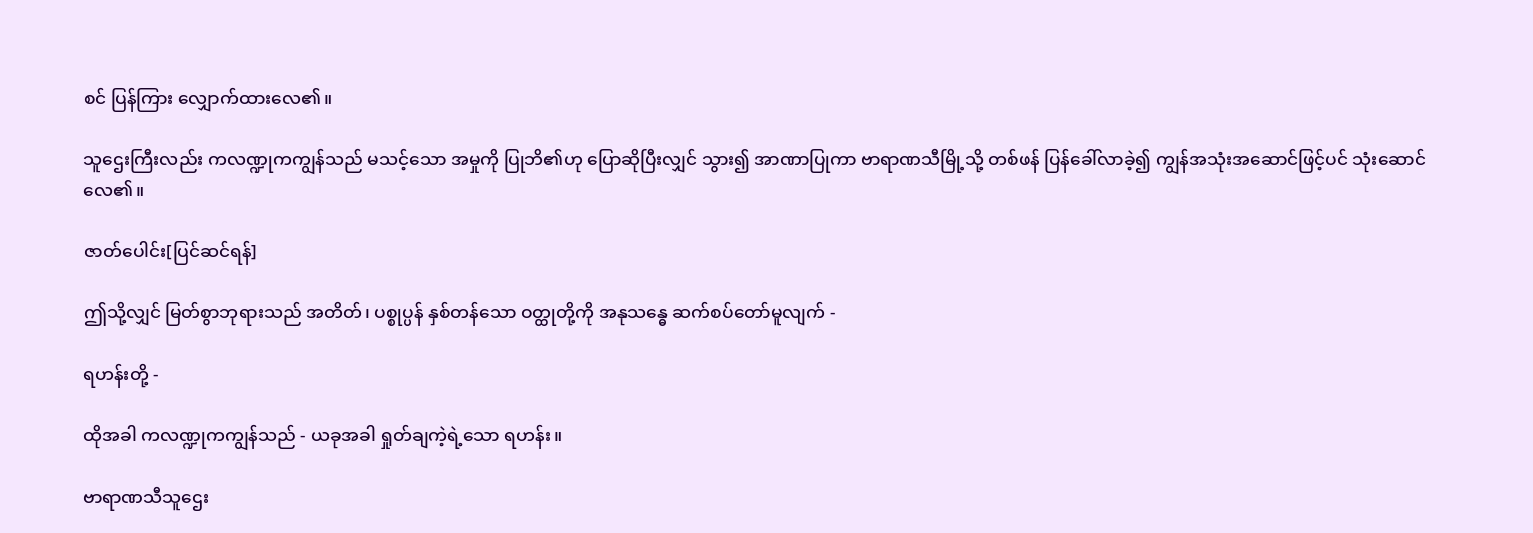စင် ပြန်ကြား လျှောက်ထားလေ၏။

သူဌေးကြီးလည်း ကလဏ္ဍုကကျွန်သည် မသင့်သော အမှုကို ပြုဘိ၏ဟု ပြောဆိုပြီးလျှင် သွား၍ အာဏာပြုကာ ဗာရာဏသီမြို့သို့ တစ်ဖန် ပြန်ခေါ်လာခဲ့၍ ကျွန်အသုံးအဆောင်ဖြင့်ပင် သုံးဆောင်လေ၏။

ဇာတ်ပေါင်း[ပြင်ဆင်ရန်]

ဤသို့လျှင် မြတ်စွာဘုရားသည် အတိတ်၊ ပစ္စုပ္ပန် နှစ်တန်သော ဝတ္ထုတို့ကို အနုသန္ဓေ ဆက်စပ်တော်မူလျက် -

ရဟန်းတို့ -

ထိုအခါ ကလဏ္ဍုကကျွန်သည် - ယခုအခါ ရှုတ်ချကဲ့ရဲ့သော ရဟန်း။

ဗာရာဏသီသူဌေး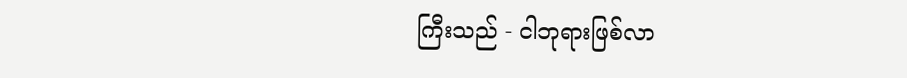ကြီးသည် - ငါဘုရားဖြစ်လာ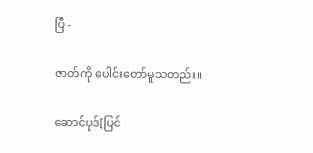ပြီ -

ဇာတ်ကို ပေါင်းတော်မူသတည်း။

ဆောင်ပုဒ်[ပြင်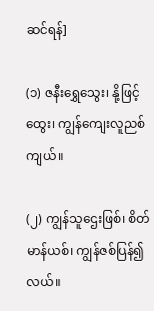ဆင်ရန်]

(၁) ဇနီးရွှေသွေး၊ နို့ဖြင့်ထွေး၊ ကျွန်ကျေးလူညစ်ကျယ်။

(၂) ကျွန်သူဌေးဖြစ်၊ စိတ်မာန်ယစ်၊ ကျွန်ဇစ်ပြန်၍လယ်။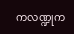ကလဏ္ဍုက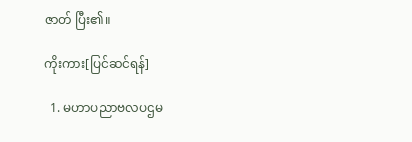ဇာတ် ပြီး၏။

ကိုးကား[ပြင်ဆင်ရန်]

  1. မဟာပညာဗလပဌမ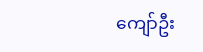ကျော်ဦး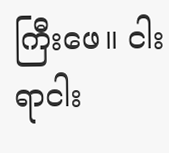ကြီးဖေ။ ငါးရာငါး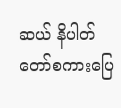ဆယ် နိပါတ်တော်စကားပြေ